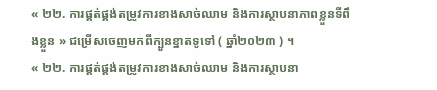« ២២. ការផ្គត់ផ្គង់តម្រូវការខាងសាច់ឈាម និងការស្ថាបនាភាពខ្លួនទីពឹងខ្លួន » ជម្រើសចេញមកពីក្បួនខ្នាតទូទៅ ( ឆ្នាំ២០២៣ ) ។
« ២២. ការផ្គត់ផ្គង់តម្រូវការខាងសាច់ឈាម និងការស្ថាបនា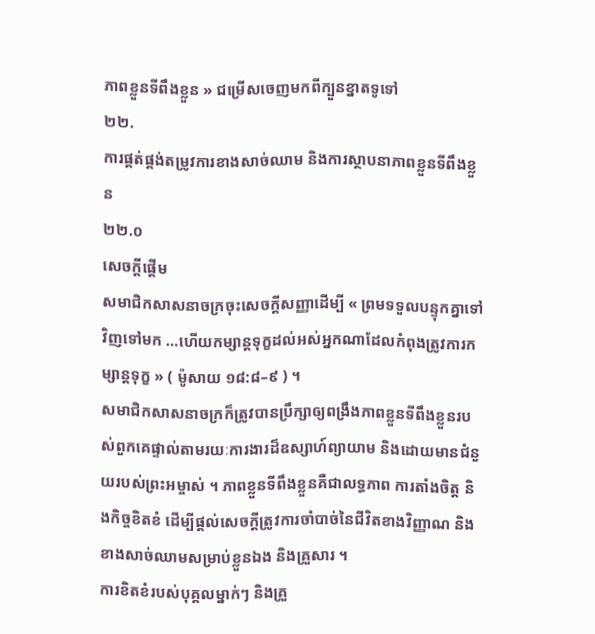ភាពខ្លួនទីពឹងខ្លួន » ជម្រើសចេញមកពីក្បួនខ្នាតទូទៅ
២២.
ការផ្គត់ផ្គង់តម្រូវការខាងសាច់ឈាម និងការស្ថាបនាភាពខ្លួនទីពឹងខ្លួន
២២.០
សេចក្ដីផ្ដើម
សមាជិកសាសនាចក្រចុះសេចក្ដីសញ្ញាដើម្បី « ព្រមទទួលបន្ទុកគ្នាទៅវិញទៅមក …ហើយកម្សាន្ដទុក្ខដល់អស់អ្នកណាដែលកំពុងត្រូវការកម្សាន្ដទុក្ខ » ( ម៉ូសាយ ១៨:៨–៩ ) ។
សមាជិកសាសនាចក្រក៏ត្រូវបានប្រឹក្សាឲ្យពង្រឹងភាពខ្លួនទីពឹងខ្លួនរបស់ពួកគេផ្ទាល់តាមរយៈការងារដ៏ឧស្សាហ៍ព្យាយាម និងដោយមានជំនួយរបស់ព្រះអម្ចាស់ ។ ភាពខ្លួនទីពឹងខ្លួនគឺជាលទ្ធភាព ការតាំងចិត្ត និងកិច្ចខិតខំ ដើម្បីផ្តល់សេចក្តីត្រូវការចាំបាច់នៃជីវិតខាងវិញ្ញាណ និងខាងសាច់ឈាមសម្រាប់ខ្លួនឯង និងគ្រួសារ ។
ការខិតខំរបស់បុគ្គលម្នាក់ៗ និងគ្រួ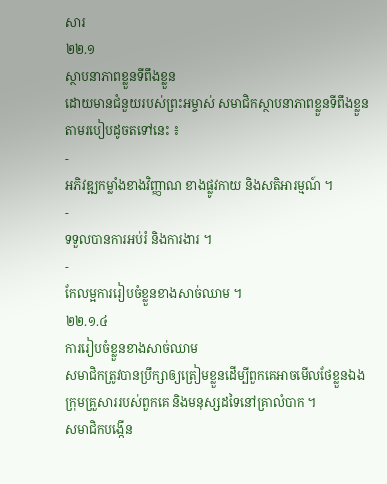សារ
២២.១
ស្ថាបនាភាពខ្លួនទីពឹងខ្លួន
ដោយមានជំនួយរបស់ព្រះអម្ចាស់ សមាជិកស្ថាបនាភាពខ្លួនទីពឹងខ្លួនតាមរបៀបដូចតទៅនេះ ៖
-
អភិវឌ្ឍកម្លាំងខាងវិញ្ញាណ ខាងផ្លូវកាយ និងសតិអារម្មណ៍ ។
-
ទទួលបានការអប់រំ និងការងារ ។
-
កែលម្អការរៀបចំខ្លួនខាងសាច់ឈាម ។
២២.១.៤
ការរៀបចំខ្លួនខាងសាច់ឈាម
សមាជិកត្រូវបានប្រឹក្សាឲ្យត្រៀមខ្លួនដើម្បីពួកគេអាចមើលថែខ្លួនឯង ក្រុមគ្រួសាររបស់ពួកគេ និងមនុស្សដទៃនៅគ្រាលំបាក ។
សមាជិកបង្កើន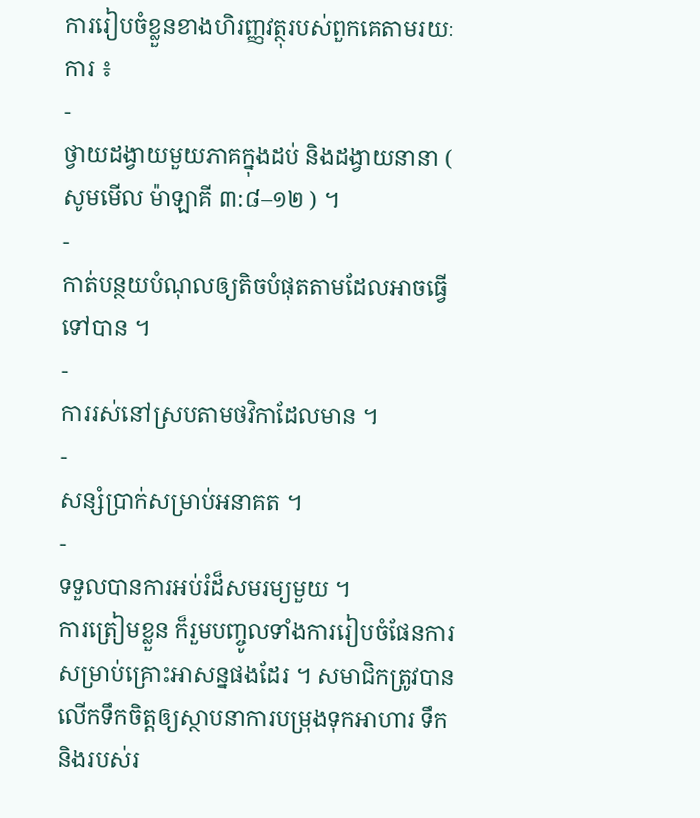ការរៀបចំខ្លួនខាងហិរញ្ញវត្ថុរបស់ពួកគេតាមរយៈការ ៖
-
ថ្វាយដង្វាយមួយភាគក្នុងដប់ និងដង្វាយនានា ( សូមមើល ម៉ាឡាគី ៣:៨–១២ ) ។
-
កាត់បន្ថយបំណុលឲ្យតិចបំផុតតាមដែលអាចធ្វើទៅបាន ។
-
ការរស់នៅស្របតាមថវិកាដែលមាន ។
-
សន្សំប្រាក់សម្រាប់អនាគត ។
-
ទទួលបានការអប់រំដ៏សមរម្យមួយ ។
ការត្រៀមខ្លួន ក៏រួមបញ្ចូលទាំងការរៀបចំផែនការសម្រាប់គ្រោះអាសន្នផងដែរ ។ សមាជិកត្រូវបានលើកទឹកចិត្តឲ្យស្ថាបនាការបម្រុងទុកអាហារ ទឹក និងរបស់រ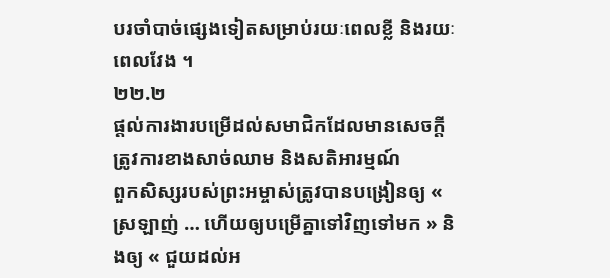បរចាំបាច់ផ្សេងទៀតសម្រាប់រយៈពេលខ្លី និងរយៈពេលវែង ។
២២.២
ផ្ដល់ការងារបម្រើដល់សមាជិកដែលមានសេចក្តីត្រូវការខាងសាច់ឈាម និងសតិអារម្មណ៍
ពួកសិស្សរបស់ព្រះអម្ចាស់ត្រូវបានបង្រៀនឲ្យ « ស្រឡាញ់ … ហើយឲ្យបម្រើគ្នាទៅវិញទៅមក » និងឲ្យ « ជួយដល់អ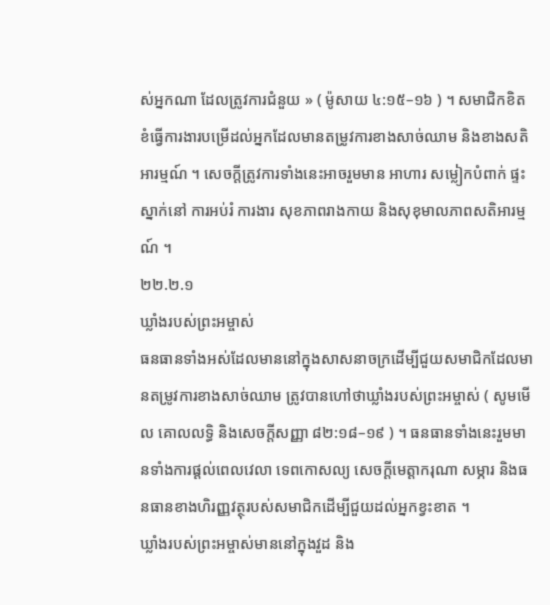ស់អ្នកណា ដែលត្រូវការជំនួយ » ( ម៉ូសាយ ៤:១៥–១៦ ) ។ សមាជិកខិតខំធ្វើការងារបម្រើដល់អ្នកដែលមានតម្រូវការខាងសាច់ឈាម និងខាងសតិអារម្មណ៍ ។ សេចក្ដីត្រូវការទាំងនេះអាចរួមមាន អាហារ សម្លៀកបំពាក់ ផ្ទះស្នាក់នៅ ការអប់រំ ការងារ សុខភាពរាងកាយ និងសុខុមាលភាពសតិអារម្មណ៍ ។
២២.២.១
ឃ្លាំងរបស់ព្រះអម្ចាស់
ធនធានទាំងអស់ដែលមាននៅក្នុងសាសនាចក្រដើម្បីជួយសមាជិកដែលមានតម្រូវការខាងសាច់ឈាម ត្រូវបានហៅថាឃ្លាំងរបស់ព្រះអម្ចាស់ ( សូមមើល គោលលទ្ធិ និងសេចក្ដីសញ្ញា ៨២:១៨–១៩ ) ។ ធនធានទាំងនេះរួមមានទាំងការផ្ដល់ពេលវេលា ទេពកោសល្យ សេចក្ដីមេត្តាករុណា សម្ភារ និងធនធានខាងហិរញ្ញវត្ថុរបស់សមាជិកដើម្បីជួយដល់អ្នកខ្វះខាត ។
ឃ្លាំងរបស់ព្រះអម្ចាស់មាននៅក្នុងវួដ និង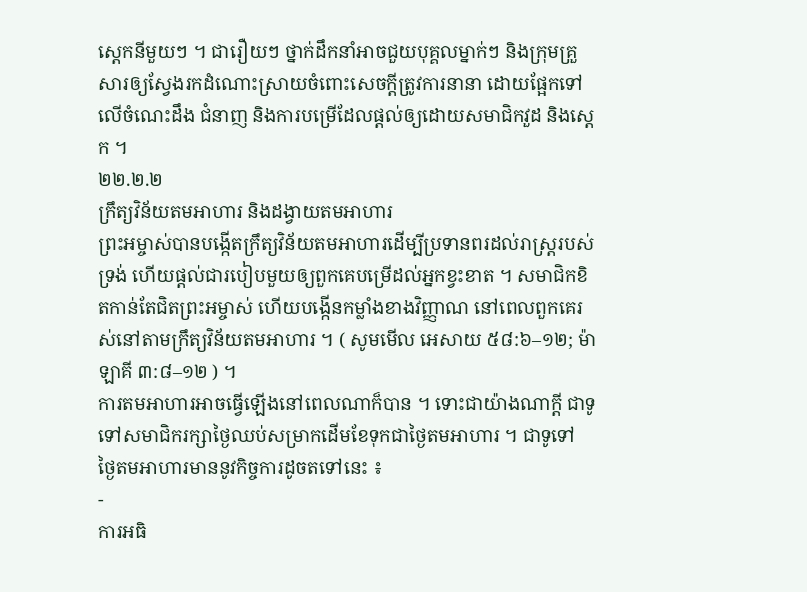ស្ដេកនីមួយៗ ។ ជារឿយៗ ថ្នាក់ដឹកនាំអាចជួយបុគ្គលម្នាក់ៗ និងក្រុមគ្រួសារឲ្យស្វែងរកដំណោះស្រាយចំពោះសេចក្ដីត្រូវការនានា ដោយផ្អែកទៅលើចំណេះដឹង ជំនាញ និងការបម្រើដែលផ្ដល់ឲ្យដោយសមាជិកវួដ និងស្ដេក ។
២២.២.២
ក្រឹត្យវិន័យតមអាហារ និងដង្វាយតមអាហារ
ព្រះអម្ចាស់បានបង្កើតក្រឹត្យវិន័យតមអាហារដើម្បីប្រទានពរដល់រាស្ត្ររបស់ទ្រង់ ហើយផ្ដល់ជារបៀបមួយឲ្យពួកគេបម្រើដល់អ្នកខ្វះខាត ។ សមាជិកខិតកាន់តែជិតព្រះអម្ចាស់ ហើយបង្កើនកម្លាំងខាងវិញ្ញាណ នៅពេលពួកគេរស់នៅតាមក្រឹត្យវិន័យតមអាហារ ។ ( សូមមើល អេសាយ ៥៨:៦–១២; ម៉ាឡាគី ៣:៨–១២ ) ។
ការតមអាហារអាចធ្វើឡើងនៅពេលណាក៏បាន ។ ទោះជាយ៉ាងណាក្តី ជាទូទៅសមាជិករក្សាថ្ងៃឈប់សម្រាកដើមខែទុកជាថ្ងៃតមអាហារ ។ ជាទូទៅ ថ្ងៃតមអាហារមាននូវកិច្ចការដូចតទៅនេះ ៖
-
ការអធិ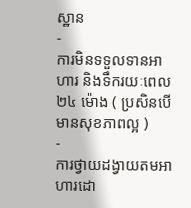ស្ឋាន
-
ការមិនទទួលទានអាហារ និងទឹករយៈពេល ២៤ ម៉ោង ( ប្រសិនបើមានសុខភាពល្អ )
-
ការថ្វាយដង្វាយតមអាហារដោ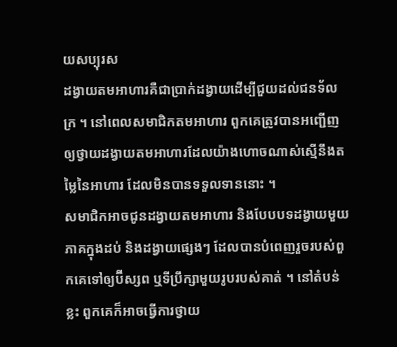យសប្បុរស
ដង្វាយតមអាហារគឺជាប្រាក់ដង្វាយដើម្បីជួយដល់ជនទ័លក្រ ។ នៅពេលសមាជិកតមអាហារ ពួកគេត្រូវបានអញ្ជើញឲ្យថ្វាយដង្វាយតមអាហារដែលយ៉ាងហោចណាស់ស្មើនឹងតម្លៃនៃអាហារ ដែលមិនបានទទួលទាននោះ ។
សមាជិកអាចជូនដង្វាយតមអាហារ និងបែបបទដង្វាយមួយភាគក្នុងដប់ និងដង្វាយផ្សេងៗ ដែលបានបំពេញរួចរបស់ពួកគេទៅឲ្យប៊ីស្សព ឬទីប្រឹក្សាមួយរូបរបស់គាត់ ។ នៅតំបន់ខ្លះ ពួកគេក៏អាចធ្វើការថ្វាយ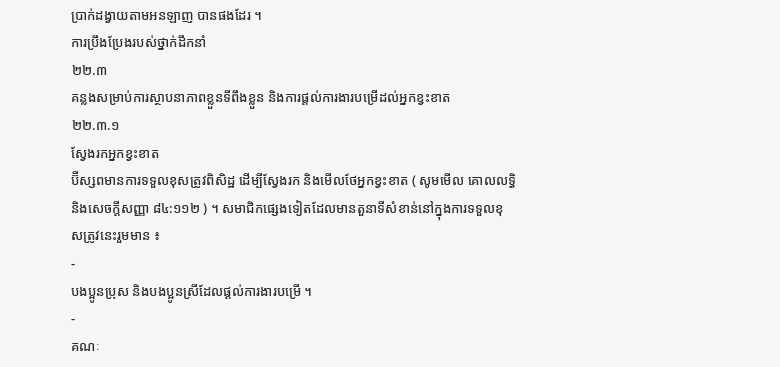ប្រាក់ដង្វាយតាមអនឡាញ បានផងដែរ ។
ការប្រឹងប្រែងរបស់ថ្នាក់ដឹកនាំ
២២.៣
គន្លងសម្រាប់ការស្ថាបនាភាពខ្លួនទីពឹងខ្លួន និងការផ្ដល់ការងារបម្រើដល់អ្នកខ្វះខាត
២២.៣.១
ស្វែងរកអ្នកខ្វះខាត
ប៊ីស្សពមានការទទួលខុសត្រូវពិសិដ្ឋ ដើម្បីស្វែងរក និងមើលថែអ្នកខ្វះខាត ( សូមមើល គោលលទ្ធិ និងសេចក្ដីសញ្ញា ៨៤:១១២ ) ។ សមាជិកផ្សេងទៀតដែលមានតួនាទីសំខាន់នៅក្នុងការទទួលខុសត្រូវនេះរួមមាន ៖
-
បងប្អូនប្រុស និងបងប្អូនស្រីដែលផ្ដល់ការងារបម្រើ ។
-
គណៈ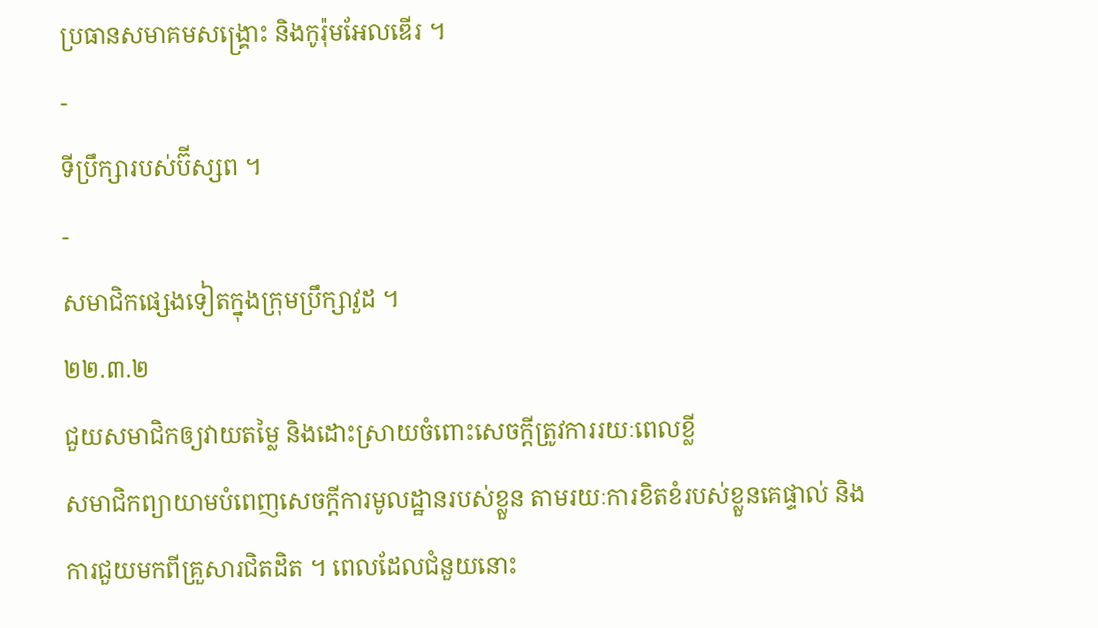ប្រធានសមាគមសង្គ្រោះ និងកូរ៉ុមអែលឌើរ ។
-
ទីប្រឹក្សារបស់ប៊ីស្សព ។
-
សមាជិកផ្សេងទៀតក្នុងក្រុមប្រឹក្សាវួដ ។
២២.៣.២
ជួយសមាជិកឲ្យវាយតម្លៃ និងដោះស្រាយចំពោះសេចក្ដីត្រូវការរយៈពេលខ្លី
សមាជិកព្យាយាមបំពេញសេចក្ដីការមូលដ្ឋានរបស់ខ្លួន តាមរយៈការខិតខំរបស់ខ្លួនគេផ្ទាល់ និងការជួយមកពីគ្រួសារជិតដិត ។ ពេលដែលជំនួយនោះ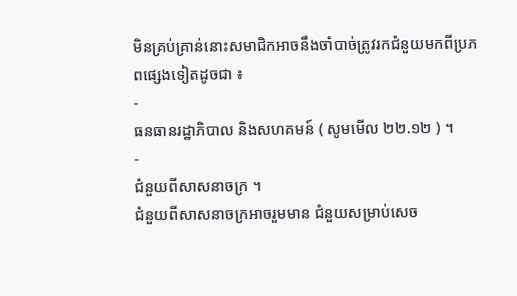មិនគ្រប់គ្រាន់នោះសមាជិកអាចនឹងចាំបាច់ត្រូវរកជំនួយមកពីប្រភពផ្សេងទៀតដូចជា ៖
-
ធនធានរដ្ឋាភិបាល និងសហគមន៍ ( សូមមើល ២២.១២ ) ។
-
ជំនួយពីសាសនាចក្រ ។
ជំនួយពីសាសនាចក្រអាចរួមមាន ជំនួយសម្រាប់សេច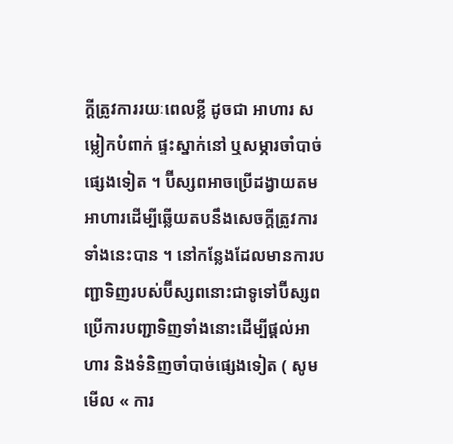ក្ដីត្រូវការរយៈពេលខ្លី ដូចជា អាហារ សម្លៀកបំពាក់ ផ្ទះស្នាក់នៅ ឬសម្ភារចាំបាច់ផ្សេងទៀត ។ ប៊ីស្សពអាចប្រើដង្វាយតមអាហារដើម្បីឆ្លើយតបនឹងសេចក្ដីត្រូវការទាំងនេះបាន ។ នៅកន្លែងដែលមានការបញ្ជាទិញរបស់ប៊ីស្សពនោះជាទូទៅប៊ីស្សពប្រើការបញ្ជាទិញទាំងនោះដើម្បីផ្តល់អាហារ និងទំនិញចាំបាច់ផ្សេងទៀត ( សូមមើល « ការ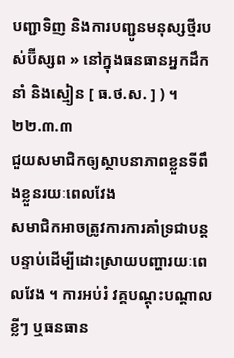បញ្ជាទិញ និងការបញ្ជូនមនុស្សថ្មីរបស់ប៊ីស្សព » នៅក្នុងធនធានអ្នកដឹកនាំ និងស្មៀន [ ធ.ថ.ស. ] ) ។
២២.៣.៣
ជួយសមាជិកឲ្យស្ថាបនាភាពខ្លួនទីពឹងខ្លួនរយៈពេលវែង
សមាជិកអាចត្រូវការការគាំទ្រជាបន្តបន្ទាប់ដើម្បីដោះស្រាយបញ្ហារយៈពេលវែង ។ ការអប់រំ វគ្គបណ្ដុះបណ្ដាលខ្លីៗ ឬធនធាន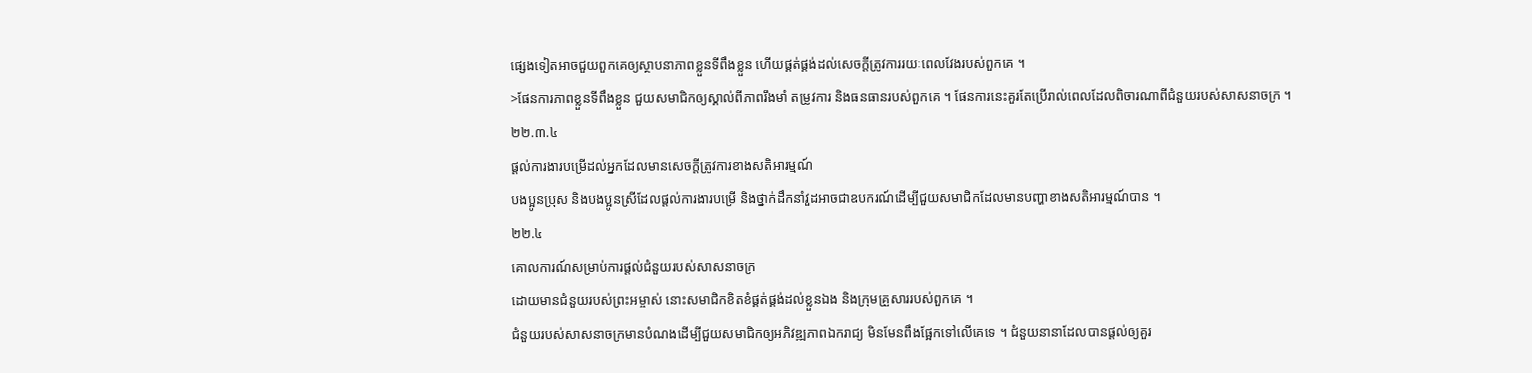ផ្សេងទៀតអាចជួយពួកគេឲ្យស្ថាបនាភាពខ្លួនទីពឹងខ្លួន ហើយផ្គត់ផ្គង់ដល់សេចក្ដីត្រូវការរយៈពេលវែងរបស់ពួកគេ ។
>ផែនការភាពខ្លួនទីពឹងខ្លួន ជួយសមាជិកឲ្យស្គាល់ពីភាពរឹងមាំ តម្រូវការ និងធនធានរបស់ពួកគេ ។ ផែនការនេះគួរតែប្រើរាល់ពេលដែលពិចារណាពីជំនួយរបស់សាសនាចក្រ ។
២២.៣.៤
ផ្ដល់ការងារបម្រើដល់អ្នកដែលមានសេចក្តីត្រូវការខាងសតិអារម្មណ៍
បងប្អូនប្រុស និងបងប្អូនស្រីដែលផ្ដល់ការងារបម្រើ និងថ្នាក់ដឹកនាំវួដអាចជាឧបករណ៍ដើម្បីជួយសមាជិកដែលមានបញ្ហាខាងសតិអារម្មណ៍បាន ។
២២.៤
គោលការណ៍សម្រាប់ការផ្ដល់ជំនួយរបស់សាសនាចក្រ
ដោយមានជំនួយរបស់ព្រះអម្ចាស់ នោះសមាជិកខិតខំផ្គត់ផ្គង់ដល់ខ្លួនឯង និងក្រុមគ្រួសាររបស់ពួកគេ ។
ជំនួយរបស់សាសនាចក្រមានបំណងដើម្បីជួយសមាជិកឲ្យអភិវឌ្ឍភាពឯករាជ្យ មិនមែនពឹងផ្អែកទៅលើគេទេ ។ ជំនួយនានាដែលបានផ្ដល់ឲ្យគួរ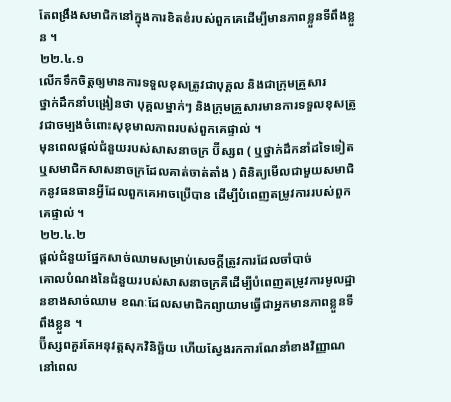តែពង្រឹងសមាជិកនៅក្នុងការខិតខំរបស់ពួកគេដើម្បីមានភាពខ្លួនទីពឹងខ្លួន ។
២២.៤.១
លើកទឹកចិត្តឲ្យមានការទទួលខុសត្រូវជាបុគ្គល និងជាក្រុមគ្រួសារ
ថ្នាក់ដឹកនាំបង្រៀនថា បុគ្គលម្នាក់ៗ និងក្រុមគ្រួសារមានការទទួលខុសត្រូវជាចម្បងចំពោះសុខុមាលភាពរបស់ពួកគេផ្ទាល់ ។
មុនពេលផ្តល់ជំនួយរបស់សាសនាចក្រ ប៊ីស្សព ( ឬថ្នាក់ដឹកនាំដទៃទៀត ឬសមាជិកសាសនាចក្រដែលគាត់ចាត់តាំង ) ពិនិត្យមើលជាមួយសមាជិកនូវធនធានអ្វីដែលពួកគេអាចប្រើបាន ដើម្បីបំពេញតម្រូវការរបស់ពួកគេផ្ទាល់ ។
២២.៤.២
ផ្តល់ជំនួយផ្នែកសាច់ឈាមសម្រាប់សេចក្តីត្រូវការដែលចាំបាច់
គោលបំណងនៃជំនួយរបស់សាសនាចក្រគឺដើម្បីបំពេញតម្រូវការមូលដ្ឋានខាងសាច់ឈាម ខណៈដែលសមាជិកព្យាយាមធ្វើជាអ្នកមានភាពខ្លួនទីពឹងខ្លួន ។
ប៊ីស្សពគួរតែអនុវត្តសុភវិនិច្ឆ័យ ហើយស្វែងរកការណែនាំខាងវិញ្ញាណ នៅពេល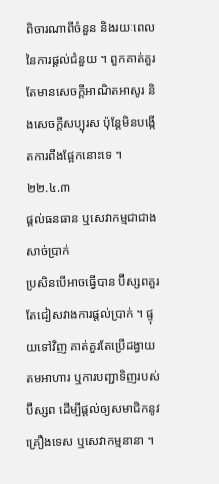ពិចារណាពីចំនួន និងរយៈពេលនៃការផ្តល់ជំនួយ ។ ពួកគាត់គួរតែមានសេចក្តីអាណិតអាសូរ និងសេចក្តីសប្បុរស ប៉ុន្តែមិនបង្កើតការពឹងផ្អែកនោះទេ ។
២២.៤.៣
ផ្តល់ធនធាន ឬសេវាកម្មជាជាងសាច់ប្រាក់
ប្រសិនបើអាចធ្វើបាន ប៊ីស្សពគួរតែជៀសវាងការផ្តល់ប្រាក់ ។ ផ្ទុយទៅវិញ គាត់គួរតែប្រើដង្វាយតមអាហារ ឬការបញ្ជាទិញរបស់ប៊ីស្សព ដើម្បីផ្តល់ឲ្យសមាជិកនូវគ្រឿងទេស ឬសេវាកម្មនានា ។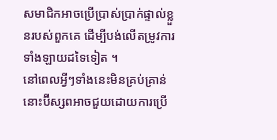សមាជិកអាចប្រើប្រាស់ប្រាក់ផ្ទាល់ខ្លួនរបស់ពួកគេ ដើម្បីបង់លើតម្រូវការទាំងឡាយដទៃទៀត ។
នៅពេលអ្វីៗទាំងនេះមិនគ្រប់គ្រាន់ នោះប៊ីស្សពអាចជួយដោយការប្រើ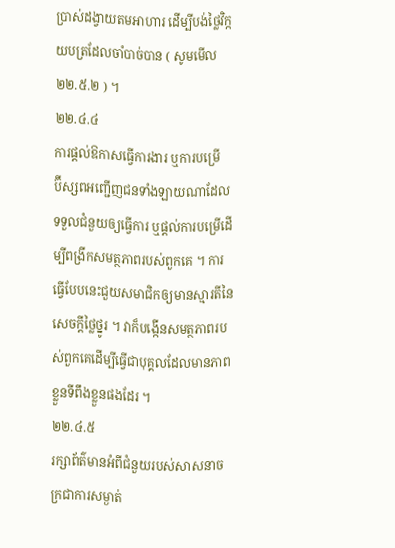ប្រាស់ដង្វាយតមអាហារ ដើម្បីបង់ថ្លៃវិក្កយបត្រដែលចាំបាច់បាន ( សូមមើល ២២.៥.២ ) ។
២២.៤.៤
ការផ្ដល់ឱកាសធ្វើការងារ ឬការបម្រើ
ប៊ីស្សពអញ្ជើញជនទាំងឡាយណាដែលទទួលជំនួយឲ្យធ្វើការ ឬផ្តល់ការបម្រើដើម្បីពង្រីកសមត្ថភាពរបស់ពួកគេ ។ ការធ្វើបែបនេះជួយសមាជិកឲ្យមានស្មារតីនៃសេចក្តីថ្លៃថ្នូរ ។ វាក៏បង្កើនសមត្ថភាពរបស់ពួកគេដើម្បីធ្វើជាបុគ្គលដែលមានភាពខ្លួនទីពឹងខ្លួនផងដែរ ។
២២.៤.៥
រក្សាព័ត៌មានអំពីជំនួយរបស់សាសនាចក្រជាការសម្ងាត់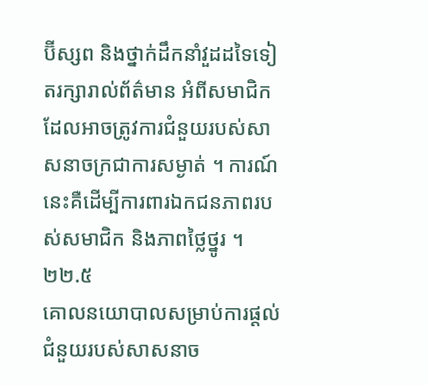ប៊ីស្សព និងថ្នាក់ដឹកនាំវួដដទៃទៀតរក្សារាល់ព័ត៌មាន អំពីសមាជិកដែលអាចត្រូវការជំនួយរបស់សាសនាចក្រជាការសម្ងាត់ ។ ការណ៍នេះគឺដើម្បីការពារឯកជនភាពរបស់សមាជិក និងភាពថ្លៃថ្នូរ ។
២២.៥
គោលនយោបាលសម្រាប់ការផ្ដល់ជំនួយរបស់សាសនាច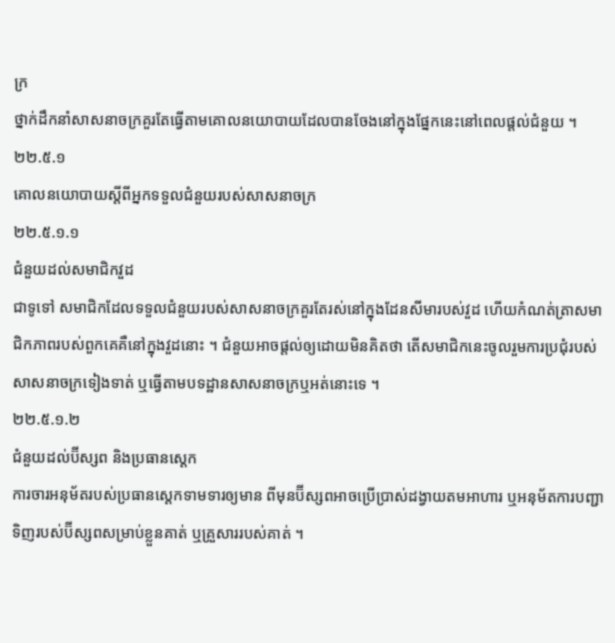ក្រ
ថ្នាក់ដឹកនាំសាសនាចក្រគួរតែធ្វើតាមគោលនយោបាយដែលបានចែងនៅក្នុងផ្នែកនេះនៅពេលផ្តល់ជំនួយ ។
២២.៥.១
គោលនយោបាយស្តីពីអ្នកទទួលជំនួយរបស់សាសនាចក្រ
២២.៥.១.១
ជំនួយដល់សមាជិកវួដ
ជាទូទៅ សមាជិកដែលទទួលជំនួយរបស់សាសនាចក្រគួរតែរស់នៅក្នុងដែនសីមារបស់វួដ ហើយកំណត់ត្រាសមាជិកភាពរបស់ពួកគេគឺនៅក្នុងវួដនោះ ។ ជំនួយអាចផ្តល់ឲ្យដោយមិនគិតថា តើសមាជិកនេះចូលរួមការប្រជុំរបស់សាសនាចក្រទៀងទាត់ ឬធ្វើតាមបទដ្ឋានសាសនាចក្រឬអត់នោះទេ ។
២២.៥.១.២
ជំនួយដល់ប៊ីស្សព និងប្រធានស្តេក
ការចារអនុម័តរបស់ប្រធានស្តេកទាមទារឲ្យមាន ពីមុនប៊ីស្សពអាចប្រើប្រាស់ដង្វាយតមអាហារ ឬអនុម័តការបញ្ជាទិញរបស់ប៊ីស្សពសម្រាប់ខ្លួនគាត់ ឬគ្រួសាររបស់គាត់ ។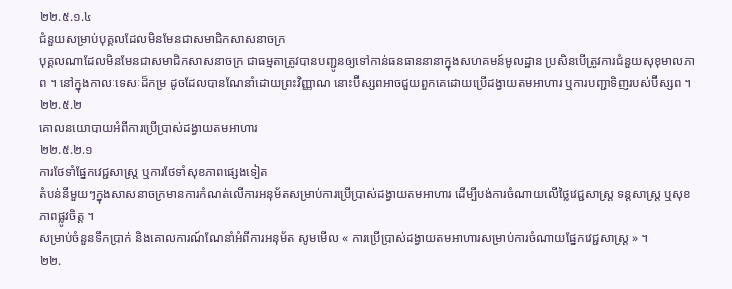២២.៥.១.៤
ជំនួយសម្រាប់បុគ្គលដែលមិនមែនជាសមាជិកសាសនាចក្រ
បុគ្គលណាដែលមិនមែនជាសមាជិកសាសនាចក្រ ជាធម្មតាត្រូវបានបញ្ជូនឲ្យទៅកាន់ធនធាននានាក្នុងសហគមន៍មូលដ្ឋាន ប្រសិនបើត្រូវការជំនួយសុខុមាលភាព ។ នៅក្នុងកាលៈទេសៈដ៏កម្រ ដូចដែលបានណែនាំដោយព្រះវិញ្ញាណ នោះប៊ីស្សពអាចជួយពួកគេដោយប្រើដង្វាយតមអាហារ ឬការបញ្ជាទិញរបស់ប៊ីស្សព ។
២២.៥.២
គោលនយោបាយអំពីការប្រើប្រាស់ដង្វាយតមអាហារ
២២.៥.២.១
ការថែទាំផ្នែកវេជ្ជសាស្រ្ត ឬការថែទាំសុខភាពផ្សេងទៀត
តំបន់នីមួយៗក្នុងសាសនាចក្រមានការកំណត់លើការអនុម័តសម្រាប់ការប្រើប្រាស់ដង្វាយតមអាហារ ដើម្បីបង់ការចំណាយលើថ្លៃវេជ្ជសាស្ត្រ ទន្ដសាស្ដ្រ ឬសុខភាពផ្លូវចិត្ត ។
សម្រាប់ចំនួនទឹកប្រាក់ និងគោលការណ៍ណែនាំអំពីការអនុម័ត សូមមើល « ការប្រើប្រាស់ដង្វាយតមអាហារសម្រាប់ការចំណាយផ្នែកវេជ្ជសាស្ត្រ » ។
២២.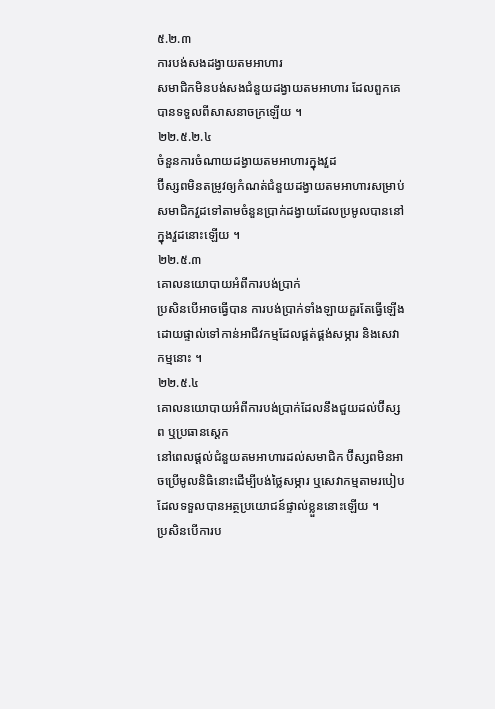៥.២.៣
ការបង់សងដង្វាយតមអាហារ
សមាជិកមិនបង់សងជំនួយដង្វាយតមអាហារ ដែលពួកគេបានទទួលពីសាសនាចក្រឡើយ ។
២២.៥.២.៤
ចំនួនការចំណាយដង្វាយតមអាហារក្នុងវួដ
ប៊ីស្សពមិនតម្រូវឲ្យកំណត់ជំនួយដង្វាយតមអាហារសម្រាប់សមាជិកវួដទៅតាមចំនួនប្រាក់ដង្វាយដែលប្រមូលបាននៅក្នុងវួដនោះឡើយ ។
២២.៥.៣
គោលនយោបាយអំពីការបង់ប្រាក់
ប្រសិនបើអាចធ្វើបាន ការបង់ប្រាក់ទាំងឡាយគួរតែធ្វើឡើងដោយផ្ទាល់ទៅកាន់អាជីវកម្មដែលផ្គត់ផ្គង់សម្ភារ និងសេវាកម្មនោះ ។
២២.៥.៤
គោលនយោបាយអំពីការបង់ប្រាក់ដែលនឹងជួយដល់ប៊ីស្សព ឬប្រធានស្ដេក
នៅពេលផ្ដល់ជំនួយតមអាហារដល់សមាជិក ប៊ីស្សពមិនអាចប្រើមូលនិធិនោះដើម្បីបង់ថ្លៃសម្ភារ ឬសេវាកម្មតាមរបៀបដែលទទួលបានអត្ថប្រយោជន៍ផ្ទាល់ខ្លួននោះឡើយ ។
ប្រសិនបើការប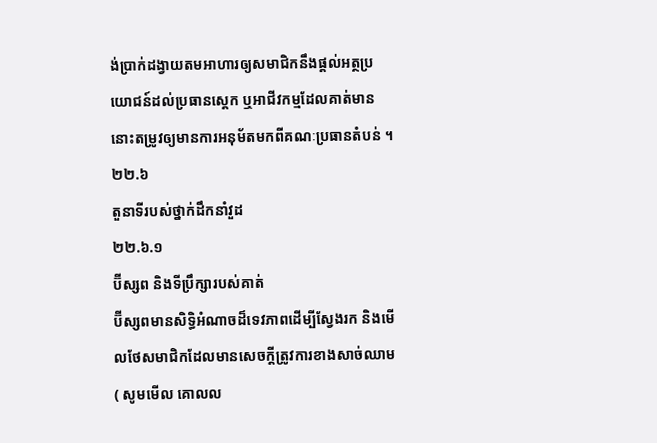ង់ប្រាក់ដង្វាយតមអាហារឲ្យសមាជិកនឹងផ្ដល់អត្ថប្រយោជន៍ដល់ប្រធានស្តេក ឬអាជីវកម្មដែលគាត់មាន នោះតម្រូវឲ្យមានការអនុម័តមកពីគណៈប្រធានតំបន់ ។
២២.៦
តួនាទីរបស់ថ្នាក់ដឹកនាំវួដ
២២.៦.១
ប៊ីស្សព និងទីប្រឹក្សារបស់គាត់
ប៊ីស្សពមានសិទ្ធិអំណាចដ៏ទេវភាពដើម្បីស្វែងរក និងមើលថែសមាជិកដែលមានសេចក្ដីត្រូវការខាងសាច់ឈាម ( សូមមើល គោលល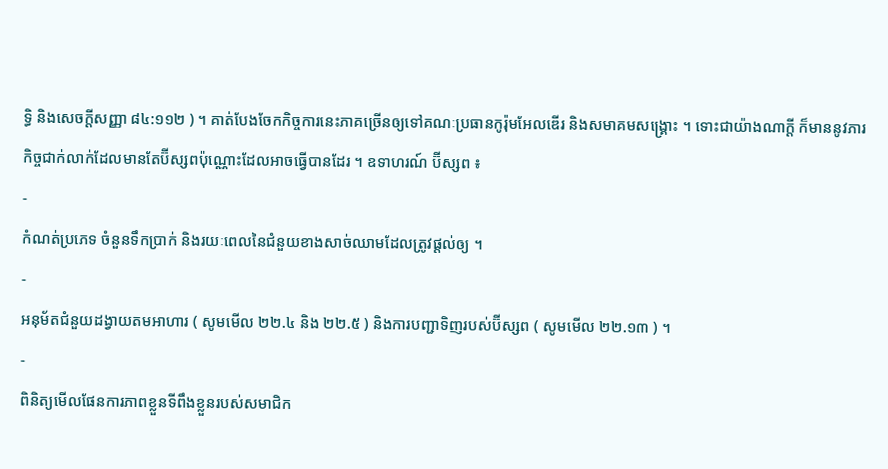ទ្ធិ និងសេចក្ដីសញ្ញា ៨៤:១១២ ) ។ គាត់បែងចែកកិច្ចការនេះភាគច្រើនឲ្យទៅគណៈប្រធានកូរ៉ុមអែលឌើរ និងសមាគមសង្គ្រោះ ។ ទោះជាយ៉ាងណាក្ដី ក៏មាននូវភារកិច្ចជាក់លាក់ដែលមានតែប៊ីស្សពប៉ុណ្ណោះដែលអាចធ្វើបានដែរ ។ ឧទាហរណ៍ ប៊ីស្សព ៖
-
កំណត់ប្រភេទ ចំនួនទឹកប្រាក់ និងរយៈពេលនៃជំនួយខាងសាច់ឈាមដែលត្រូវផ្ដល់ឲ្យ ។
-
អនុម័តជំនួយដង្វាយតមអាហារ ( សូមមើល ២២.៤ និង ២២.៥ ) និងការបញ្ជាទិញរបស់ប៊ីស្សព ( សូមមើល ២២.១៣ ) ។
-
ពិនិត្យមើលផែនការភាពខ្លួនទីពឹងខ្លួនរបស់សមាជិក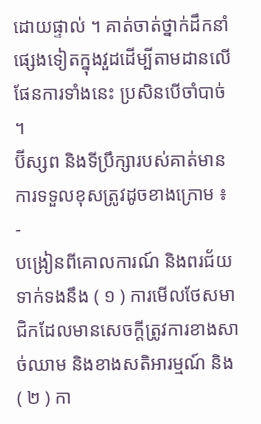ដោយផ្ទាល់ ។ គាត់ចាត់ថ្នាក់ដឹកនាំផ្សេងទៀតក្នុងវួដដើម្បីតាមដានលើផែនការទាំងនេះ ប្រសិនបើចាំបាច់ ។
ប៊ីស្សព និងទីប្រឹក្សារបស់គាត់មានការទទួលខុសត្រូវដូចខាងក្រោម ៖
-
បង្រៀនពីគោលការណ៍ និងពរជ័យទាក់ទងនឹង ( ១ ) ការមើលថែសមាជិកដែលមានសេចក្ដីត្រូវការខាងសាច់ឈាម និងខាងសតិអារម្មណ៍ និង ( ២ ) កា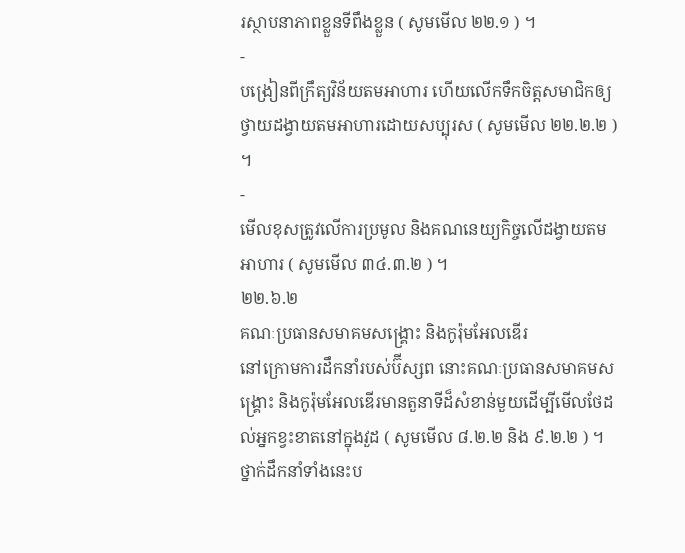រស្ថាបនាភាពខ្លួនទីពឹងខ្លួន ( សូមមើល ២២.១ ) ។
-
បង្រៀនពីក្រឹត្យវិន័យតមអាហារ ហើយលើកទឹកចិត្តសមាជិកឲ្យថ្វាយដង្វាយតមអាហារដោយសប្បុរស ( សូមមើល ២២.២.២ ) ។
-
មើលខុសត្រូវលើការប្រមូល និងគណនេយ្យកិច្ចលើដង្វាយតមអាហារ ( សូមមើល ៣៤.៣.២ ) ។
២២.៦.២
គណៈប្រធានសមាគមសង្គ្រោះ និងកូរ៉ុមអែលឌើរ
នៅក្រោមការដឹកនាំរបស់ប៊ីស្សព នោះគណៈប្រធានសមាគមសង្គ្រោះ និងកូរ៉ុមអែលឌើរមានតួនាទីដ៏សំខាន់មួយដើម្បីមើលថែដល់អ្នកខ្វះខាតនៅក្នុងវួដ ( សូមមើល ៨.២.២ និង ៩.២.២ ) ។ ថ្នាក់ដឹកនាំទាំងនេះប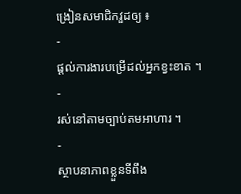ង្រៀនសមាជិកវួដឲ្យ ៖
-
ផ្ដល់ការងារបម្រើដល់អ្នកខ្វះខាត ។
-
រស់នៅតាមច្បាប់តមអាហារ ។
-
ស្ថាបនាភាពខ្លួនទីពឹង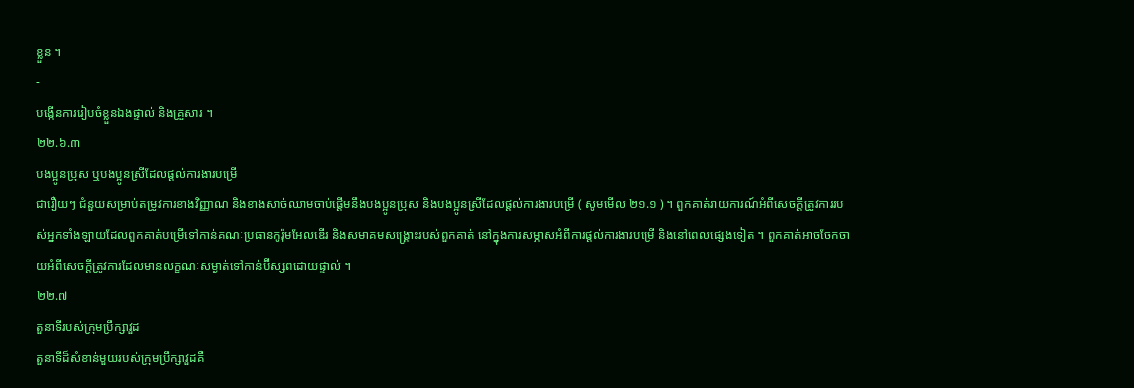ខ្លួន ។
-
បង្កើនការរៀបចំខ្លួនឯងផ្ទាល់ និងគ្រួសារ ។
២២.៦.៣
បងប្អូនប្រុស ឬបងប្អូនស្រីដែលផ្ដល់ការងារបម្រើ
ជារឿយៗ ជំនួយសម្រាប់តម្រូវការខាងវិញ្ញាណ និងខាងសាច់ឈាមចាប់ផ្ដើមនឹងបងប្អូនប្រុស និងបងប្អូនស្រីដែលផ្ដល់ការងារបម្រើ ( សូមមើល ២១.១ ) ។ ពួកគាត់រាយការណ៍អំពីសេចក្តីត្រូវការរបស់អ្នកទាំងឡាយដែលពួកគាត់បម្រើទៅកាន់គណៈប្រធានកូរ៉ុមអែលឌើរ និងសមាគមសង្រ្គោះរបស់ពួកគាត់ នៅក្នុងការសម្ភាសអំពីការផ្ដល់ការងារបម្រើ និងនៅពេលផ្សេងទៀត ។ ពួកគាត់អាចចែកចាយអំពីសេចក្ដីត្រូវការដែលមានលក្ខណៈសម្ងាត់ទៅកាន់ប៊ីស្សពដោយផ្ទាល់ ។
២២.៧
តួនាទីរបស់ក្រុមប្រឹក្សាវួដ
តួនាទីដ៏សំខាន់មួយរបស់ក្រុមប្រឹក្សាវួដគឺ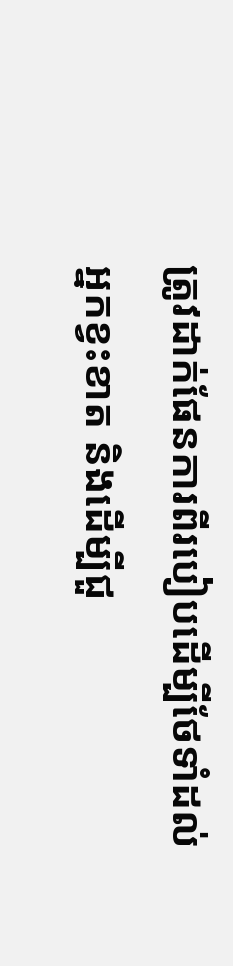ត្រូវដាក់ផែនការពីរបៀបដើម្បីថែទាំដល់អ្នកខ្វះខាត និងដើម្បីជួ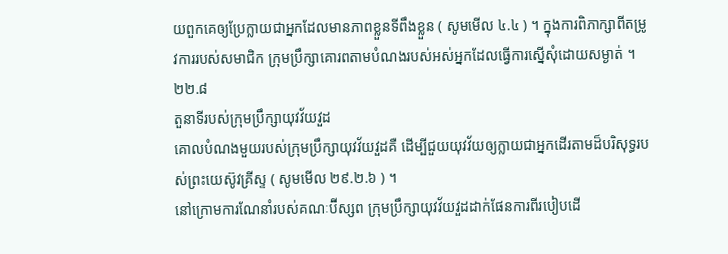យពួកគេឲ្យប្រែក្លាយជាអ្នកដែលមានភាពខ្លួនទីពឹងខ្លួន ( សូមមើល ៤.៤ ) ។ ក្នុងការពិភាក្សាពីតម្រូវការរបស់សមាជិក ក្រុមប្រឹក្សាគោរពតាមបំណងរបស់អស់អ្នកដែលធ្វើការស្នើសុំដោយសម្ងាត់ ។
២២.៨
តួនាទីរបស់ក្រុមប្រឹក្សាយុវវ័យវួដ
គោលបំណងមួយរបស់ក្រុមប្រឹក្សាយុវវ័យវួដគឺ ដើម្បីជួយយុវវ័យឲ្យក្លាយជាអ្នកដើរតាមដ៏បរិសុទ្ធរបស់ព្រះយេស៊ូវគ្រីស្ទ ( សូមមើល ២៩.២.៦ ) ។
នៅក្រោមការណែនាំរបស់គណៈប៊ីស្សព ក្រុមប្រឹក្សាយុវវ័យវួដដាក់ផែនការពីរបៀបដើ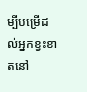ម្បីបម្រើដល់អ្នកខ្វះខាតនៅ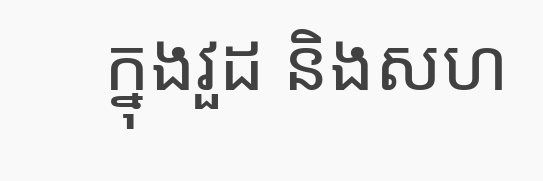ក្នុងវួដ និងសហ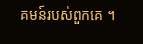គមន៍របស់ពួកគេ ។